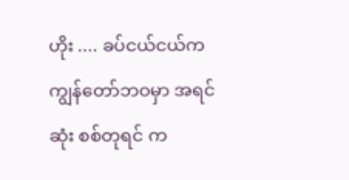ဟိုး .... ခပ်ငယ်ငယ်က
ကျွန်တော်ဘဝမှာ အရင်ဆုံး စစ်တုရင် က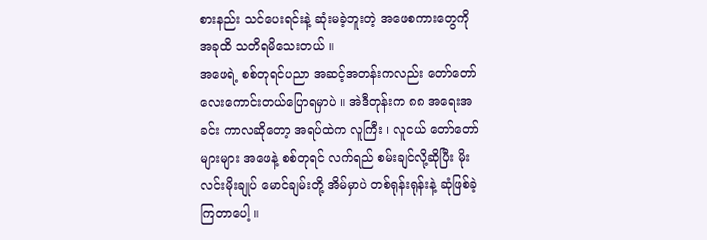စားနည်း သင်ပေးရင်းနဲ့ ဆုံးမခဲ့ဘူးတဲ့ အဖေစကားတွေကို အခုထိ သတိရမိသေးတယ် ။
အဖေရဲ့ စစ်တုရင်ပညာ အဆင့်အတန်းကလည်း တော်တော်လေးကောင်းတယ်ပြောရမှာပဲ ။ အဲဒီတုန်းက ၈၈ အရေးအခင်း ကာလဆိုတော့ အရပ်ထဲက လူကြီး ၊ လူငယ် တော်တော်များများ အဖေနဲ့ စစ်တုရင် လက်ရည် စမ်းချင်လို့ဆိုပြီး မိုးလင်းမိုးချုပ် မောင်ချမ်းတို့ အိမ်မှာပဲ တစ်ရုန်းရုန်းနဲ့ ဆုံဖြစ်ခဲ့ကြတာပေါ့ ။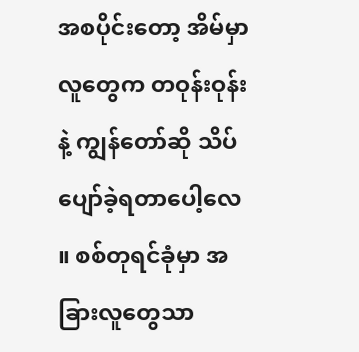အစပိုင်းတော့ အိမ်မှာ လူတွေက တဝုန်းဝုန်းနဲ့ ကျွန်တော်ဆို သိပ်ပျော်ခဲ့ရတာပေါ့လေ ။ စစ်တုရင်ခုံမှာ အခြားလူတွေသာ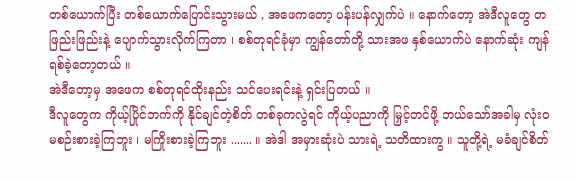တစ်ယောက်ပြီး တစ်ယောက်ပြောင်းသွားမယ် , အဖေကတော့ ပန်းပန်လျှက်ပဲ ။ နောက်တော့ အဲဒီလူတွေ တဖြည်းဖြည်းနဲ့ ပျောက်သွားလိုက်ကြတာ ၊ စစ်တုရင်ခုံမှာ ကျွန်တော်တို့ သားအဖ နှစ်ယောက်ပဲ နောက်ဆုံး ကျန်ရစ်ခဲ့တော့တယ် ။
အဲဒီတော့မှ အဖေက စစ်တုရင်ထိုးနည်း သင်ပေးရင်းနဲ့ ရှင်းပြတယ် ။
ဒီလူတွေက ကိုယ့်ပြိုင်ဘက်ကို နိုင်ချင်တဲ့စိတ် တစ်ခုကလွဲရင် ကိုယ့်ပညာကို မြှင့်တင်ဖို့ ဘယ်သော်အခါမှ လုံးဝမစဉ်းစားခဲ့ကြဘူး ၊ မကြိုးစားခဲ့ကြဘူး ....... ။ အဲဒါ အမှားဆုံးပဲ သားရဲ့ သတိထားကွ ။ သူတို့ရဲ့ မခံချင်စိတ်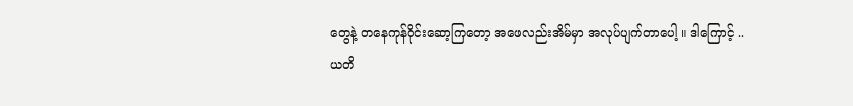တွေနဲ့ တနေကုန်ဝိုင်းဆော့ကြတော့ အဖေလည်းအိမ်မှာ အလုပ်ပျက်တာပေါ့ ။ ဒါကြောင့် ..
ယတိ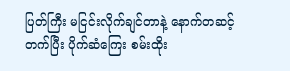ပြတ်ကြီး မငြင်းလိုက်ချင်တာနဲ့ နောက်တဆင့်တက်ပြီး ပိုက်ဆံကြေး စမ်းထိုး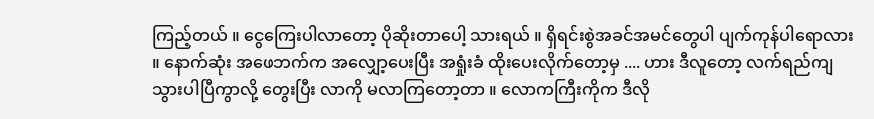ကြည့်တယ် ။ ငွေကြေးပါလာတော့ ပိုဆိုးတာပေါ့ သားရယ် ။ ရှိရင်းစွဲအခင်အမင်တွေပါ ပျက်ကုန်ပါရောလား ။ နောက်ဆုံး အဖေဘက်က အလျှော့ပေးပြီး အရှုံးခံ ထိုးပေးလိုက်တော့မှ .... ဟား ဒီလူတော့ လက်ရည်ကျသွားပါပြီကွာလို့ တွေးပြီး လာကို မလာကြတော့တာ ။ လောကကြီးကိုက ဒီလို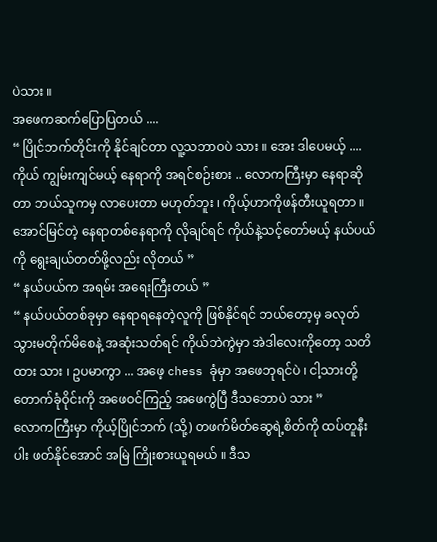ပဲသား ။
အဖေကဆက်ပြောပြတယ် ....
“ ပြိုင်ဘက်တိုင်းကို နိုင်ချင်တာ လူ့သဘာဝပဲ သား ။ အေး ဒါပေမယ့် .... ကိုယ် ကျွမ်းကျင်မယ့် နေရာကို အရင်စဉ်းစား .. လောကကြီးမှာ နေရာဆိုတာ ဘယ်သူကမှ လာပေးတာ မဟုတ်ဘူး ၊ ကိုယ့်ဟာကိုဖန်တီးယူရတာ ။ အောင်မြင်တဲ့ နေရာတစ်နေရာကို လိုချင်ရင် ကိုယ်နဲ့သင့်တော်မယ့် နယ်ပယ်ကို ရွေးချယ်တတ်ဖို့လည်း လိုတယ် ”
“ နယ်ပယ်က အရမ်း အရေးကြီးတယ် ”
“ နယ်ပယ်တစ်ခုမှာ နေရာရနေတဲ့လူကို ဖြစ်နိုင်ရင် ဘယ်တော့မှ ခလုတ်သွားမတိုက်မိစေနဲ့ အဆုံးသတ်ရင် ကိုယ်ဘဲကွဲမှာ အဲဒါလေးကိုတော့ သတိထား သား ၊ ဥပမာကွာ ... အဖေ့ chess ခုံမှာ အဖေဘုရင်ပဲ ၊ ငါ့သားတို့ တောက်ခုံဝိုင်းကို အဖေဝင်ကြည့် အဖေကွဲပြီ ဒီသဘောပဲ သား ”
လောကကြီးမှာ ကိုယ့်ပြိုင်ဘက် (သို့) တဖက်မိတ်ဆွေရဲ့စိတ်ကို ထပ်တူနီးပါး ဖတ်နိုင်အောင် အမြဲ ကြိုးစားယူရမယ် ။ ဒီသ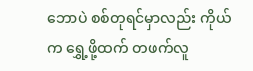ဘောပဲ စစ်တုရင်မှာလည်း ကိုယ်က ရွှေ့ဖို့ထက် တဖက်လူ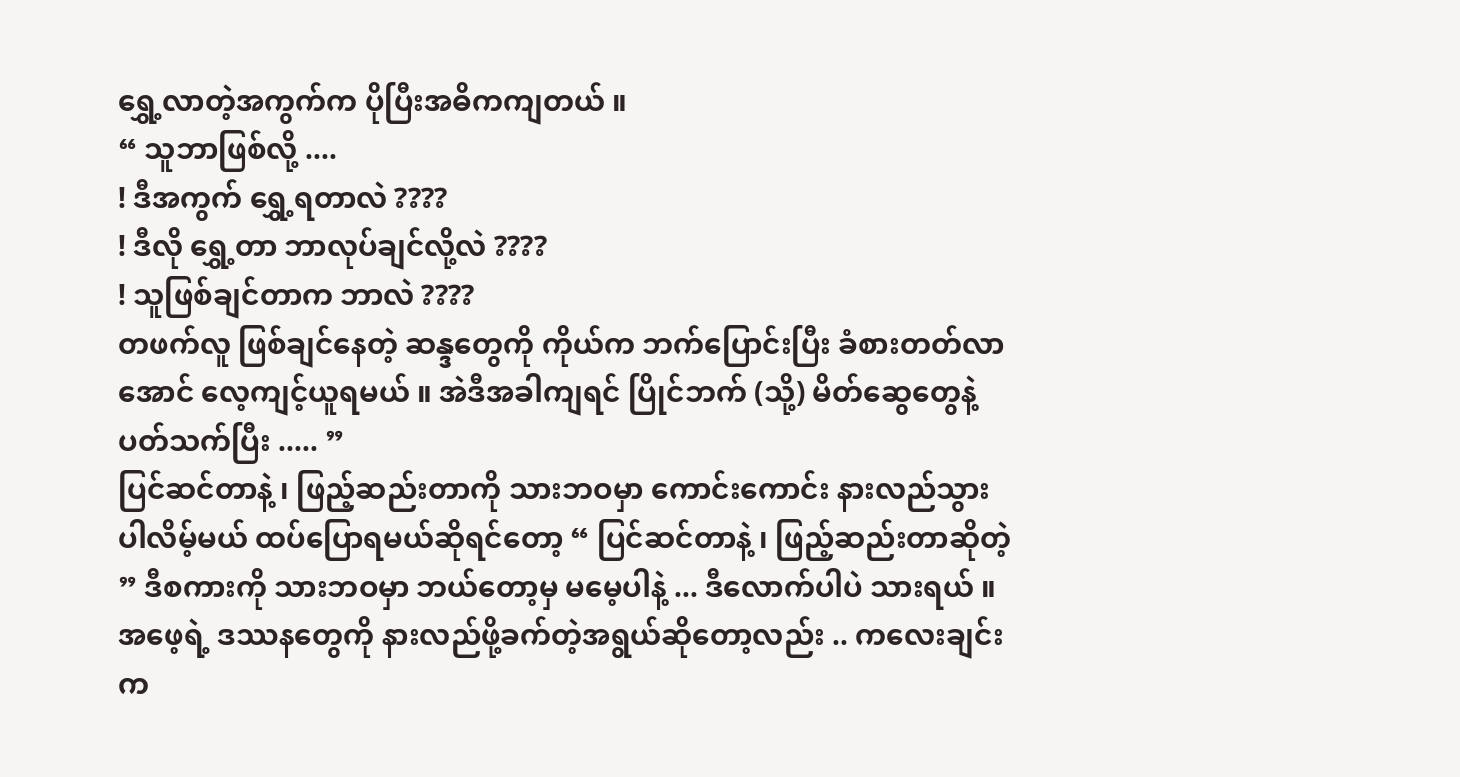ရွှေ့လာတဲ့အကွက်က ပိုပြီးအဓိကကျတယ် ။
“ သူဘာဖြစ်လို့ ....
! ဒီအကွက် ရွှေ့ရတာလဲ ????
! ဒီလို ရွှေ့တာ ဘာလုပ်ချင်လို့လဲ ????
! သူဖြစ်ချင်တာက ဘာလဲ ????
တဖက်လူ ဖြစ်ချင်နေတဲ့ ဆန္ဒတွေကို ကိုယ်က ဘက်ပြောင်းပြီး ခံစားတတ်လာအောင် လေ့ကျင့်ယူရမယ် ။ အဲဒီအခါကျရင် ပြိုင်ဘက် (သို့) မိတ်ဆွေတွေနဲ့ ပတ်သက်ပြီး ..... ”
ပြင်ဆင်တာနဲ့ ၊ ဖြည့်ဆည်းတာကို သားဘဝမှာ ကောင်းကောင်း နားလည်သွားပါလိမ့်မယ် ထပ်ပြောရမယ်ဆိုရင်တော့ “ ပြင်ဆင်တာနဲ့ ၊ ဖြည့်ဆည်းတာဆိုတဲ့ ” ဒီစကားကို သားဘဝမှာ ဘယ်တော့မှ မမေ့ပါနဲ့ ... ဒီလောက်ပါပဲ သားရယ် ။
အဖေ့ရဲ့ ဒဿနတွေကို နားလည်ဖို့ခက်တဲ့အရွယ်ဆိုတော့လည်း .. ကလေးချင်း က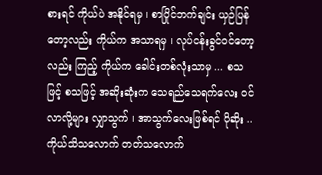စားရင် ကိုယ်ပဲ အနိုင်ရမှ ၊ စာပြိုင်ဘက်ချင်း ယှဉ်ပြန်တော့လည်း ကိုယ်က အသာရမှ ၊ လုပ်ငန်းခွင်ဝင်တော့လည်း ကြည့် ကိုယ်က ခေါင်းတစ်လုံးသာမှ ... စသဖြင့် စသဖြင့် အဆိုးဆုံးက သေရည်သေရက်လေး ဝင်လာလို့များ လျှာသွက် ၊ အာသွက်လေးဖြစ်ရင် ပိုဆိုး ..
ကိုယ်သိသလောက် တတ်သလောက်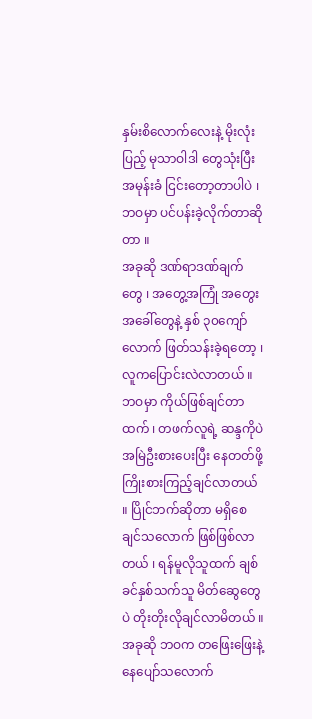နှမ်းစိလောက်လေးနဲ့ မိုးလုံးပြည့် မုသာဝါဒါ တွေသုံးပြီး အမုန်းခံ ငြင်းတော့တာပါပဲ ၊ ဘဝမှာ ပင်ပန်းခဲ့လိုက်တာဆိုတာ ။
အခုဆို ဒဏ်ရာဒဏ်ချက်တွေ ၊ အတွေ့အကြုံ အတွေးအခေါ်တွေနဲ့ နှစ် ၃၀ကျော်လောက် ဖြတ်သန်းခဲ့ရတော့ ၊ လူကပြောင်းလဲလာတယ် ။ ဘဝမှာ ကိုယ်ဖြစ်ချင်တာထက် ၊ တဖက်လူရဲ့ ဆန္ဒကိုပဲ အမြဲဦးစားပေးပြီး နေတတ်ဖို့ ကြိုးစားကြည့်ချင်လာတယ် ။ ပြိုင်ဘက်ဆိုတာ မရှိစေချင်သလောက် ဖြစ်ဖြစ်လာတယ် ၊ ရန်မူလိုသူထက် ချစ်ခင်နှစ်သက်သူ မိတ်ဆွေတွေပဲ တိုးတိုးလိုချင်လာမိတယ် ။ အခုဆို ဘဝက တဖြေးဖြေးနဲ့ နေပျော်သလောက်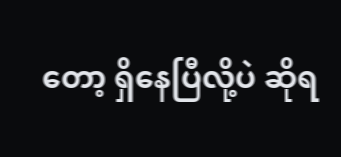တော့ ရှိနေပြီလို့ပဲ ဆိုရ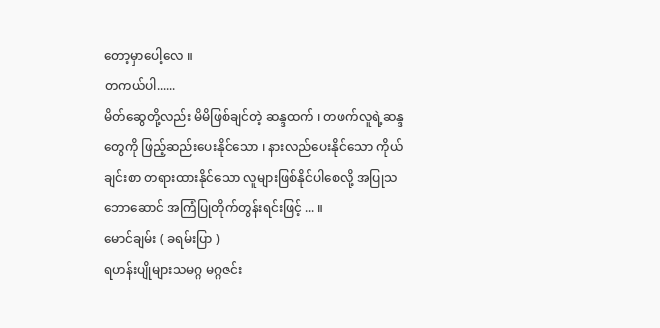တော့မှာပေါ့လေ ။
တကယ်ပါ......
မိတ်ဆွေတို့လည်း မိမိဖြစ်ချင်တဲ့ ဆန္ဒထက် ၊ တဖက်လူရဲ့ဆန္ဒတွေကို ဖြည့်ဆည်းပေးနိုင်သော ၊ နားလည်ပေးနိုင်သော ကိုယ်ချင်းစာ တရားထားနိုင်သော လူများဖြစ်နိုင်ပါစေလို့ အပြုသဘောဆောင် အကြံပြုတိုက်တွန်းရင်းဖြင့် ... ။
မောင်ချမ်း ( ခရမ်းပြာ )
ရဟန်းပျိုများသမဂ္ဂ မဂ္ဂဇင်း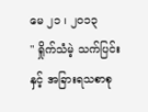မေ ၂၁ ၊ ၂၀၁၃
" ရှိုက်သံမဲ့ သက်ပြင်းနှင့် အခြားရသစာစု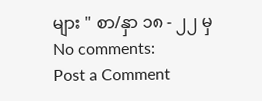များ " စာ/နှာ ၁၈ - ၂၂ မှ
No comments:
Post a Comment